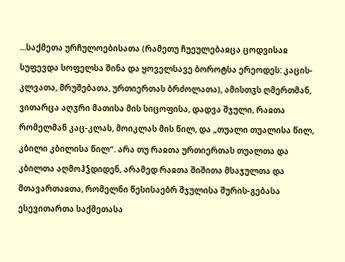...საქმეთა ურჩულოებისათა (რამეთუ ჩუეულებაჲცა ცოდვისაჲ სუფევდა სოფელსა შინა და ყოველსავე ბოროტსა ერეოდეს: კაცის-კლვათა, მრუშებათა, ურთიერთას ბრძოლათა), ამისთჳს ღმერთმან, ვითარცა აღჳრი მათისა მის სიცოფისა, დადვა შჯული, რაჲთა რომელმან კაც-კლას, მოიკლას მის წილ, და „თუალი თუალისა წილ, კბილი კბილისა წილ“. არა თუ რაჲთა ურთიერთას თუალთა და კბილთა აღმოჰჴდიდენ, არამედ რაჲთა შიშითა მსაჯულთა და მთავართაჲთა, რომელნი წესისაებრ შჯულისა შურის-გებასა ესევითართა საქმეთასა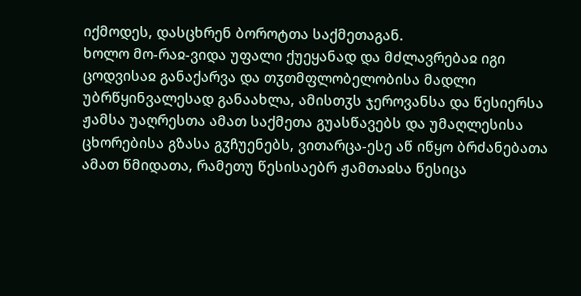იქმოდეს, დასცხრენ ბოროტთა საქმეთაგან.
ხოლო მო-რაჲ-ვიდა უფალი ქუეყანად და მძლავრებაჲ იგი ცოდვისაჲ განაქარვა და თჳთმფლობელობისა მადლი უბრწყინვალესად განაახლა, ამისთჳს ჯეროვანსა და წესიერსა ჟამსა უაღრესთა ამათ საქმეთა გუასწავებს და უმაღლესისა ცხორებისა გზასა გჳჩუენებს, ვითარცა-ესე აწ იწყო ბრძანებათა ამათ წმიდათა, რამეთუ წესისაებრ ჟამთაჲსა წესიცა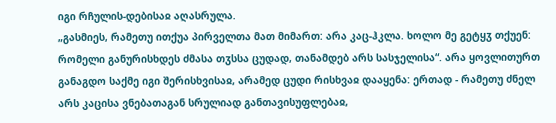იგი რჩულის-დებისაჲ აღასრულა.
„გასმიეს, რამეთუ ითქუა პირველთა მათ მიმართ: არა კაც-ჰკლა. ხოლო მე გეტყჳ თქუენ: რომელი განურისხდეს ძმასა თჳსსა ცუდად, თანამდებ არს სასჯელისა“. არა ყოვლითურთ განაგდო საქმე იგი შერისხვისაჲ, არამედ ცუდი რისხვაჲ დააყენა: ერთად - რამეთუ ძნელ არს კაცისა ვნებათაგან სრულიად განთავისუფლებაჲ,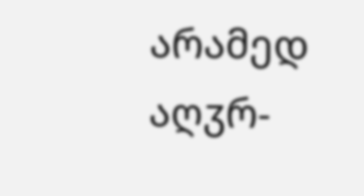არამედ აღჳრ-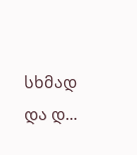სხმად და დ...